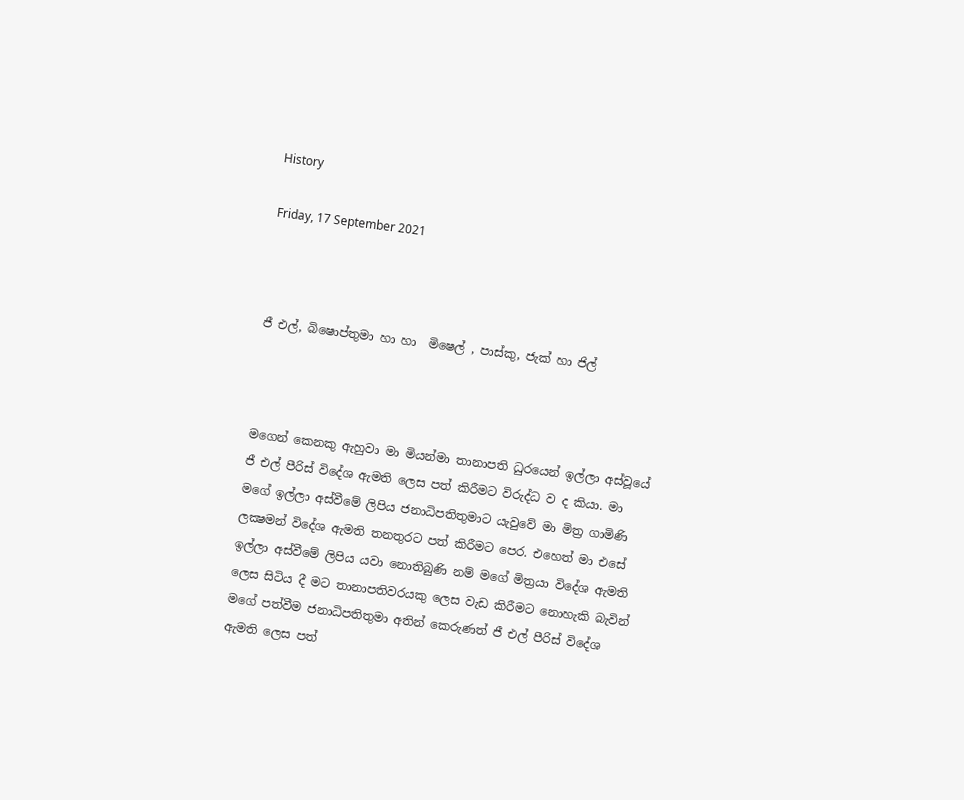History

Friday, 17 September 2021



ජී එල්, බිෂොප්තුමා හා හා  මිෂෙල් , පාස්කු, ජැක් හා ජිල්



මගෙන් කෙනකු ඇහුවා මා මියන්මා තානාපති ධුරයෙන් ඉල්ලා අස්වූයේ ජී එල් පීරිස් විදේශ ඇමති ලෙස පත් කිරීමට විරුද්ධ ව ද කියා. මා මගේ ඉල්ලා අස්වීමේ ලිපිය ජනාධිපතිතුමාට යැවුවේ මා මිත්‍ර ගාමිණි ලක්‍ෂමන් විදේශ ඇමති තනතුරට පත් කිරීමට පෙර. එහෙත් මා එසේ ඉල්ලා අස්වීමේ ලිපිය යවා නොතිබුණි නම් මගේ මිත්‍රයා විදේශ ඇමති ලෙස සිටිය දී මට තානාපතිවරයකු ලෙස වැඩ කිරීමට නොහැකි බැවින් මගේ පත්වීම ජනාධිපතිතුමා අතින් කෙරුණත් ජී එල් පීරිස් විදේශ ඇමති ලෙස පත්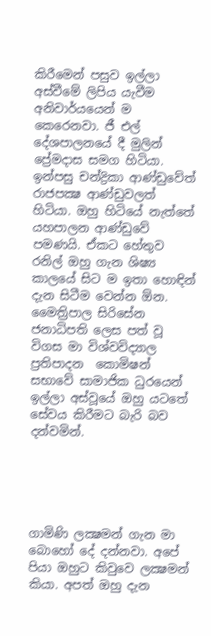කිරීමෙන් පසුව ඉල්ලා අස්වීමේ ලිපිය යැවීම අනිවාර්යයෙන් ම කෙරෙනවා. ජී එල්  දේශපාලනයේ දී මුලින් ප්‍රේමදාස සමග හිටියා. ඉන්පසු චන්ද්‍රිකා ආණ්ඩුවේත් රාජපක්‍ෂ ආණ්ඩුවලත් හිටියා. ඔහු හිටියේ නැත්තේ යහපාලන ආණ්ඩුවේ පමණයි. ඒකට හේතුව රනිල් ඔහු ගැන ශිෂ්‍ය කාලයේ සිට ම ඉතා හොඳින් දැන සිටීම වෙන්න ඕන. මෛත්‍රිපාල සිරිසේන ජනාධිපති ලෙස පත් වූ විගස මා විශ්වවිද්‍යාල  ප්‍රතිපාදන  කොමිෂන් සභාවේ සාමාජික ධුරයෙන් ඉල්ලා අස්වූයේ ඔහු යටතේ සේවය කිරීමට බැරි බව දන්වමින්.





ගාමිණි ලක්‍ෂමන් ගැන මා බොහෝ දේ දන්නවා. අපේ පියා ඔහුට කිවුවෙ ලක්‍ෂමන් කියා. අපත් ඔහු දැන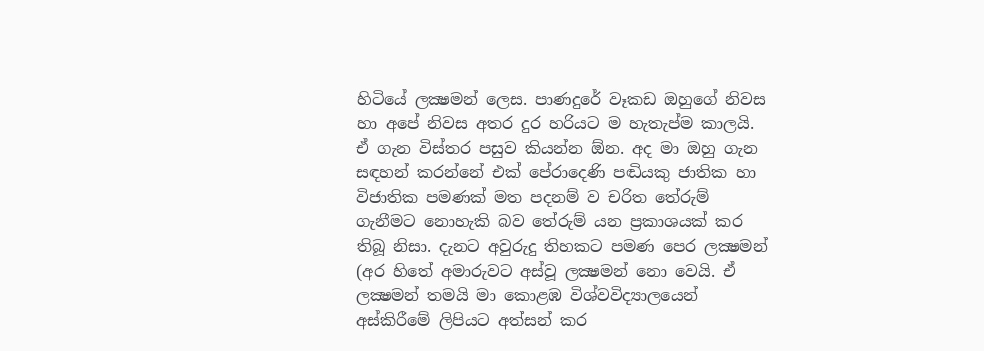හිටියේ ලක්‍ෂමන් ලෙස. පාණදුරේ වෑකඩ ඔහුගේ නිවස හා අපේ නිවස අතර දුර හරියට ම හැතැප්ම කාලයි. ඒ ගැන විස්තර පසුව කියන්න ඕන. අද මා ඔහු ගැන සඳහන් කරන්නේ එක් පේරාදෙණි පඬියකු ජාතික හා විජාතික පමණක් මත පදනම් ව චරිත තේරුම් ගැනීමට නොහැකි බව තේරුම් යන ප්‍රකාශයක් කර තිබූ නිසා. දැනට අවුරුදු තිහකට පමණ පෙර ලක්‍ෂමන් (අර හිතේ අමාරුවට අස්වූ ලක්‍ෂමන් නො වෙයි. ඒ ලක්‍ෂමන් තමයි මා කොළඹ විශ්වවිද්‍යාලයෙන් අස්කිරීමේ ලිපියට අත්සන් කර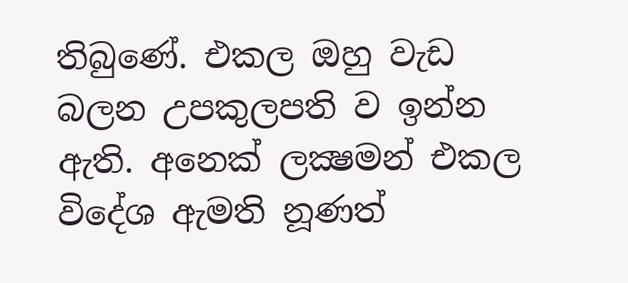තිබුණේ. එකල ඔහු වැඩ බලන උපකුලපති ව ඉන්න ඇති. අනෙක් ලක්‍ෂමන් එකල විදේශ ඇමති නූණත්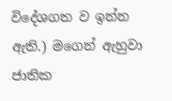විදේශගත ව ඉන්න ඇති.) මගෙන් ඇහුවා ජාතික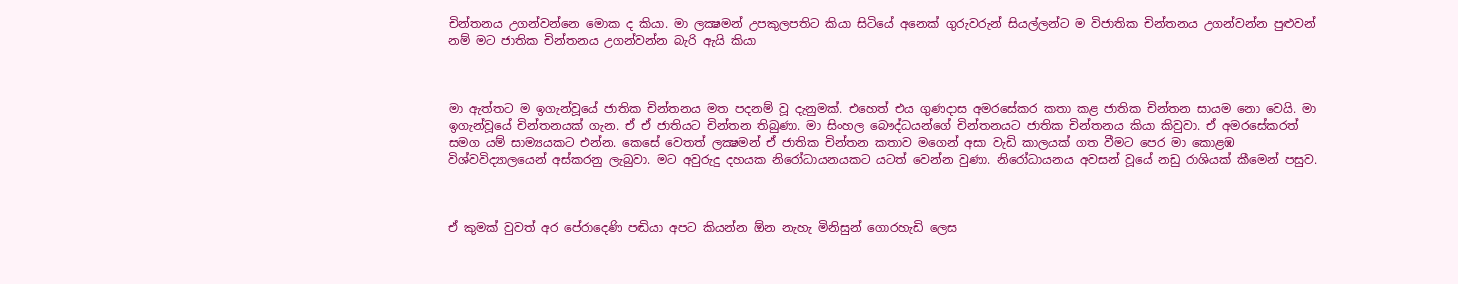චින්තනය උගන්වන්නෙ මොක ද කියා. මා ලක්‍ෂමන් උපකුලපතිට කියා සිටියේ අනෙක් ගුරුවරුන් සියල්ලන්ට ම විජාතික චින්තනය උගන්වන්න පුළුවන් නම් මට ජාතික චින්තනය උගන්වන්න බැරි ඇයි කියා



මා ඇත්තට ම ඉගැන්වූයේ ජාතික චින්තනය මත පදනම් වූ දැනුමක්. එහෙත් එය ගුණදාස අමරසේකර කතා කළ ජාතික චින්තන සායම නො වෙයි. මා ඉගැන්වූයේ චින්තනයක් ගැන. ඒ ඒ ජාතියට චින්තන තිබුණා. මා සිංහල බෞද්ධයන්ගේ චින්තනයට ජාතික චින්තනය කියා කිවුවා. ඒ අමරසේකරත් සමග යම් සාම්‍යයකට එන්න. කෙසේ වෙතත් ලක්‍ෂමන් ඒ ජාතික චින්තන කතාව මගෙන් අසා වැඩි කාලයක් ගත වීමට පෙර මා කොළඹ විශ්වවිද්‍යාලයෙන් අස්කරනු ලැබුවා. මට අවුරුදු දහයක නිරෝධායනයකට යටත් වෙන්න වුණා. නිරෝධායනය අවසන් වූයේ නඩු රාශියක් කීමෙන් පසුව.



ඒ කුමක් වුවත් අර පේරාදෙණි පඬියා අපට කියන්න ඕන නැහැ මිනිසුන් ගොරහැඩි ලෙස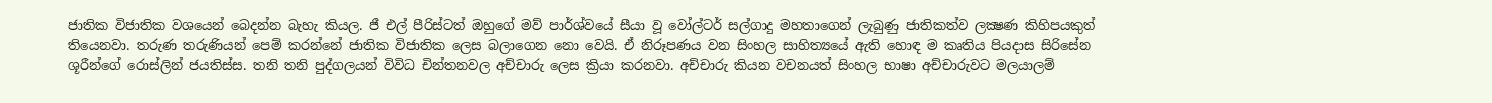ජාතික විජාතික වශයෙන් බෙදන්න බැහැ කියල. ජී එල් පීරිස්ටත් ඔහුගේ මව් පාර්ශ්වයේ සීයා වූ වෝල්ටර් සල්ගාදු මහතාගෙන් ලැබුණු ජාතිකත්ව ලක්‍ෂණ කිහිපයකුත් තියෙනවා. තරුණ තරුණියන් පෙම් කරන්නේ ජාතික විජාතික ලෙස බලාගෙන නො වෙයි. ඒ නිරූපණය වන සිංහල සාහිත්‍යයේ ඇති හොඳ ම කෘතිය පියදාස සිරිසේන ශූරීන්ගේ රොස්ලින් ජයතිස්ස. තනි තනි පුද්ගලයන් විවිධ චින්තනවල අච්චාරු ලෙස ක්‍රියා කරනවා. අච්චාරු කියන වචනයත් සිංහල භාෂා අච්චාරුවට මලයාලම්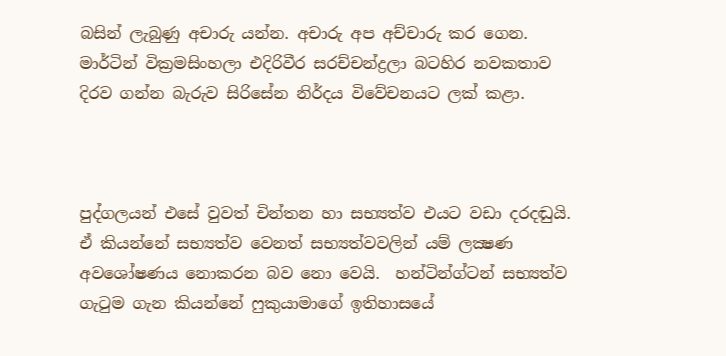බසින් ලැබුණු අචාරු යන්න. අචාරු අප අච්චාරු කර ගෙන.  මාර්ටින් වික්‍රමසිංහලා එදිරිවීර සරච්චන්ද්‍රලා බටහිර නවකතාව දිරව ගන්න බැරුව සිරිසේන නිර්දය විවේචනයට ලක් කළා.



පුද්ගලයන් එසේ වුවත් චින්තන හා සභ්‍යත්ව එයට වඩා දරදඬුයි. ඒ කියන්නේ සභ්‍යත්ව වෙනත් සභ්‍යත්වවලින් යම් ලක්‍ෂණ අවශෝෂණය නොකරන බව නො වෙයි.  හන්ටින්ග්ටන් සභ්‍යත්ව ගැටුම ගැන කියන්නේ ෆුකුයාමාගේ ඉතිහාසයේ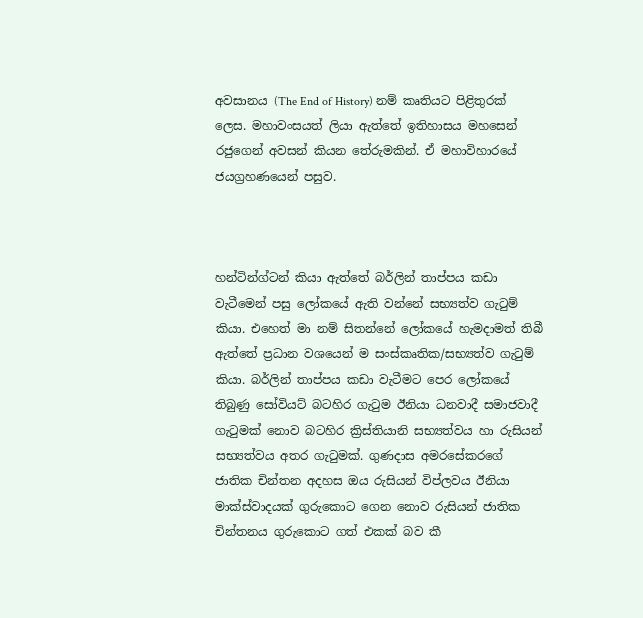අවසානය (The End of History) නම් කෘතියට පිළිතුරක් ලෙස. මහාවංසයත් ලියා ඇත්තේ ඉතිහාසය මහසෙන් රජුගෙන් අවසන් කියන තේරුමකින්. ඒ මහාවිහාරයේ ජයග්‍රහණයෙන් පසුව.



හන්ටින්ග්ටන් කියා ඇත්තේ බර්ලින් තාප්පය කඩා වැටීමෙන් පසු ලෝකයේ ඇති වන්නේ සභ්‍යත්ව ගැටුම් කියා. එහෙත් මා නම් සිතන්නේ ලෝකයේ හැමදාමත් තිබී ඇත්තේ ප්‍රධාන වශයෙන් ම සංස්කෘතික/සභ්‍යත්ව ගැටුම් කියා. බර්ලින් තාප්පය කඩා වැටීමට පෙර ලෝකයේ තිබුණු සෝවියට් බටහිර ගැටුම ඊනියා ධනවාදී සමාජවාදී ගැටුමක් නොව බටහිර ක්‍රිස්තියානි සභ්‍යත්වය හා රුසියන් සභ්‍යත්වය අතර ගැටුමක්. ගුණදාස අමරසේකරගේ ජාතික චින්තන අදහස ඔය රුසියන් විප්ලවය ඊනියා මාක්ස්වාදයක් ගුරුකොට ගෙන නොව රුසියන් ජාතික චින්තනය ගුරුකොට ගත් එකක් බව කී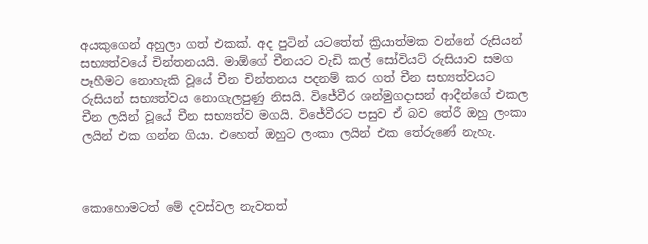අයකුගෙන් අහුලා ගත් එකක්. අද පුටින් යටතේත් ක්‍රියාත්මක වන්නේ රුසියන් සභ්‍යත්වයේ චින්තනයයි. මාඕගේ චීනයට වැඩි කල් සෝවියට් රුසියාව සමග පෑහීමට නොහැකි වූයේ චීන චින්තනය පදනම් කර ගත් චීන සභ්‍යත්වයට රුසියන් සභ්‍යත්වය නොගැලපුණු නිසයි. විජේවීර ශන්මුගදාසන් ආදීන්ගේ එකල චීන ලයින් වූයේ චීන සභ්‍යත්ව මගයි. විජේවීරට පසුව ඒ බව තේරී ඔහු ලංකා ලයින් එක ගන්න ගියා. එහෙත් ඔහුට ලංකා ලයින් එක තේරුණේ නැහැ.



කොහොමටත් මේ දවස්වල නැවතත්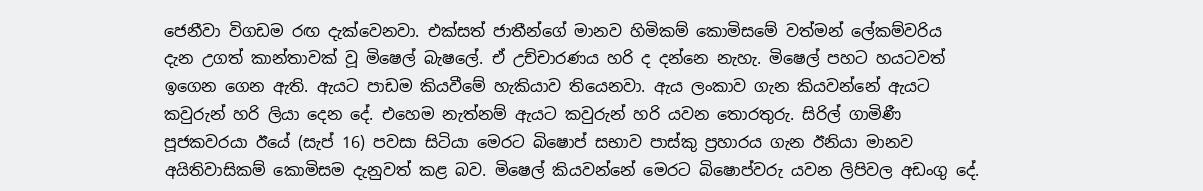ජෙනීවා විගඩම රඟ දැක්වෙනවා. එක්සත් ජාතීන්ගේ මානව හිමිකම් කොමිසමේ වත්මන් ලේකම්වරිය  දැන උගත් කාන්තාවක් වූ මිෂෙල් බැෂලේ. ඒ උච්චාරණය හරි ද දන්නෙ නැහැ. මිෂෙල් පහට හයටවත් ඉගෙන ගෙන ඇති. ඇයට පාඩම කියවීමේ හැකියාව තියෙනවා. ඇය ලංකාව ගැන කියවන්නේ ඇයට කවුරුන් හරි ලියා දෙන දේ. එහෙම නැත්නම් ඇයට කවුරුන් හරි යවන තොරතුරු. සිරිල් ගාමිණී පූජකවරයා ඊයේ (සැප් 16) පවසා සිටියා මෙරට බිෂොප් සභාව පාස්කු ප්‍රහාරය ගැන ඊනියා මානව අයිතිවාසිකම් කොමිසම දැනුවත් කළ බව. මිෂෙල් කියවන්නේ මෙරට බිෂොප්වරු යවන ලිපිවල අඩංගු දේ.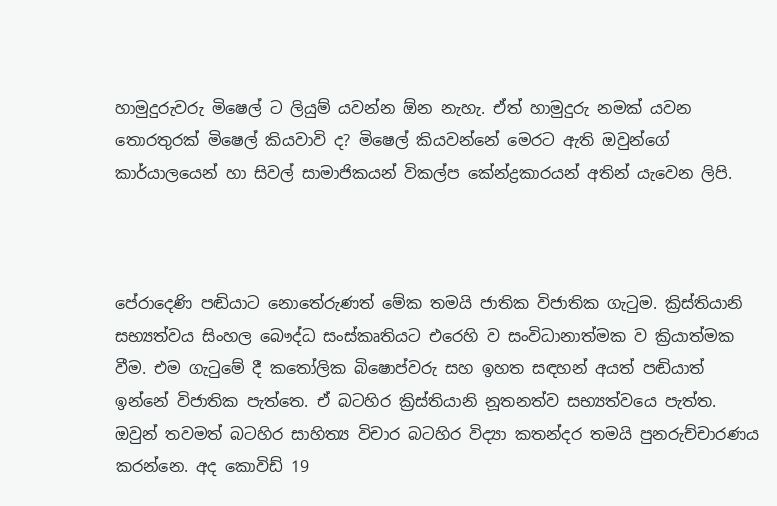හාමුදුරුවරු මිෂෙල් ට ලියුම් යවන්න ඕන නැහැ. ඒත් හාමුදුරු නමක් යවන තොරතුරක් මිෂෙල් කියවාවි ද? මිෂෙල් කියවන්නේ මෙරට ඇති ඔවුන්ගේ කාර්යාලයෙන් හා සිවල් සාමාජිකයන් විකල්ප කේන්ද්‍රකාරයන් අතින් යැවෙන ලිපි.



පේරාදෙණි පඬියාට නොතේරුණත් මේක තමයි ජාතික විජාතික ගැටුම. ක්‍රිස්තියානි සභ්‍යත්වය සිංහල බෞද්ධ සංස්කෘතියට එරෙහි ව සංවිධානාත්මක ව ක්‍රියාත්මක වීම. එම ගැටුමේ දී කතෝලික බිෂොප්වරු සහ ඉහත සඳහන් අයත් පඬියාත් ඉන්නේ විජාතික පැත්තෙ. ඒ බටහිර ක්‍රිස්තියානි නූතනත්ව සභ්‍යත්වයෙ පැත්ත. ඔවුන් තවමත් බටහිර සාහිත්‍ය විචාර බටහිර විද්‍යා කතන්දර තමයි පුනරුච්චාරණය කරන්නෙ. අද කොවිඩ් 19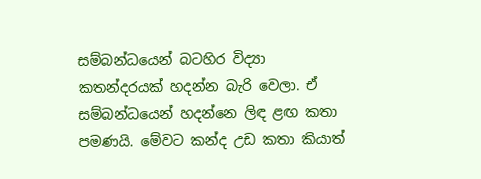සම්බන්ධයෙන් බටහිර විද්‍යා කතන්දරයක් හදන්න බැරි වෙලා. ඒ සම්බන්ධයෙන් හදන්නෙ ලිඳ ළඟ කතා පමණයි. මේවට කන්ද උඩ කතා කියාත්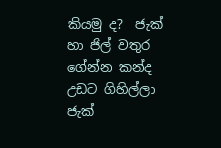කියමු ද?  ජැක් හා ජිල් වතුර ගේන්න කන්ද උඩට ගිහිල්ලා ජැක්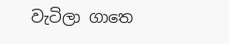වැටිලා ගාතෙ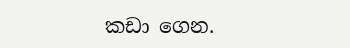කඩා ගෙන.